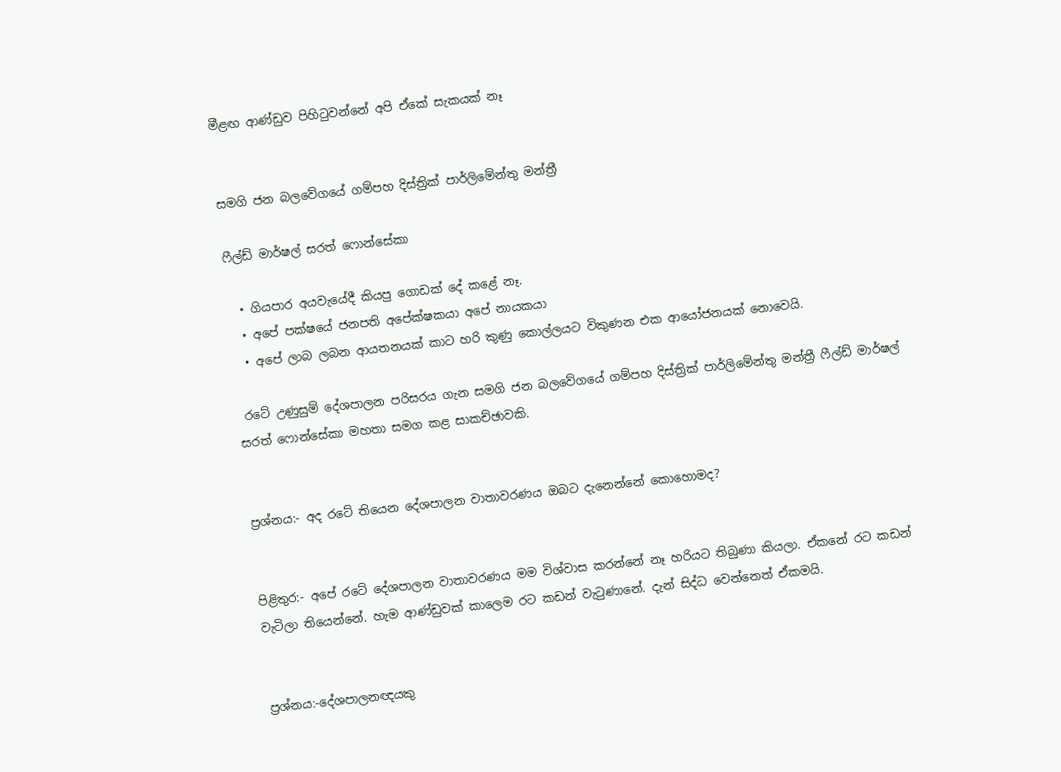මීළඟ ආණ්ඩුව පිහිටුවන්නේ අපි ඒකේ සැකයක් නෑ


සමගි ජන බලවේගයේ ගම්පහ දිස්ත්‍රික් පාර්ලිමේන්තු මන්ත්‍රී

ෆීල්ඩ් මාර්ෂල් සරත් ෆොන්සේකා

  • ගියපාර අයවැයේදී කියපු ගොඩක් දේ කළේ නෑ.
  • අපේ පක්ෂයේ ජනපති අපේක්ෂකයා අපේ නායකයා
  • අපේ ලාබ ලබන ආයතනයක් කාට හරි කුණු කොල්ලයට විකුණන එක ආයෝජනයක් නොවෙයි.

 රටේ උණුසුම් දේශපාලන පරිසරය ගැන සමගි ජන බලවේගයේ ගම්පහ දිස්ත්‍රික් පාර්ලිමේන්තු මන්ත්‍රී ෆීල්ඩ් මාර්ෂල් සරත් ෆොන්සේකා මහතා සමග කළ සාකච්ඡාවකි.


ප්‍රශ්නය:- අද රටේ තියෙන දේශපාලන වාතාවරණය ඔබට දැනෙන්නේ කොහොමද?


පිළිතුර:- අපේ රටේ දේශපාලන වාතාවරණය මම විශ්වාස කරන්නේ නෑ හරියට තිබුණා කියලා. ඒකනේ රට කඩන් වැටිලා තියෙන්නේ. හැම ආණ්ඩුවක් කාලෙම රට කඩන් වැටුණානේ. දැන් සිද්ධ වෙන්නෙත් ඒකමයි.


ප්‍රශ්නය:-දේශපාලනඥයකු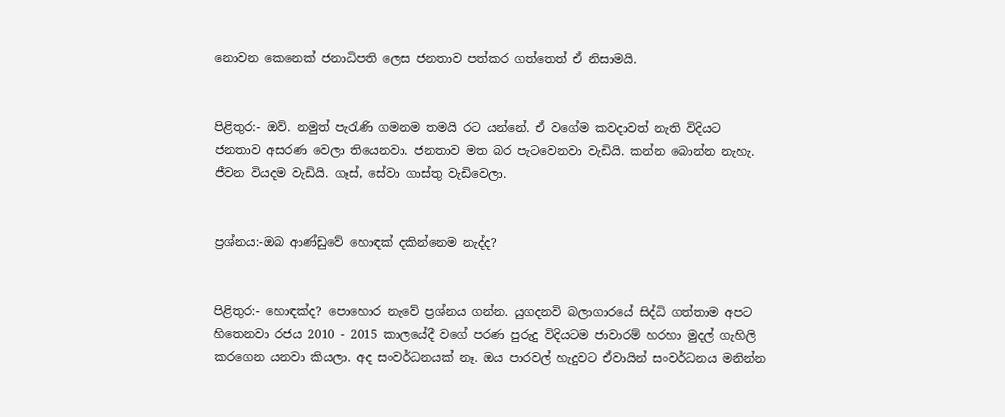නොවන කෙනෙක් ජනාධිපති ලෙස ජනතාව පත්කර ගත්තෙත් ඒ නිසාමයි.


පිළිතුර:- ඔව්. නමුත් පැරැණි ගමනම තමයි රට යන්නේ. ඒ වගේම කවද‌ාවත් නැති විදියට ජනතාව අසරණ වෙලා තියෙනවා. ජනතාව මත බර පැටවෙනවා වැඩියි. කන්න බොන්න නැහැ. ජීවන වියදම වැඩියි. ගෑස්, සේවා ගාස්තු වැඩිවෙලා.


ප්‍රශ්නය:-ඔබ ආණ්ඩුවේ හොඳක් දකින්නෙම නැද්ද?


පිළිතුර:- හොඳක්ද? පොහොර නැවේ ප්‍රශ්නය ගන්න. යුගදනවි බලාගාරයේ සිද්ධි ගත්තාම අපට හිතෙනවා රජය 2010 - 2015 කාලයේදී වගේ පරණ පුරුදු විදියටම ජාවාරම් හරහා මුදල් ගැහිලි කරගෙන යනවා කියලා. අද සංවර්ධනයක් නෑ. ඔය පාරවල් හැදුවට ඒවායින් සංවර්ධනය මනින්න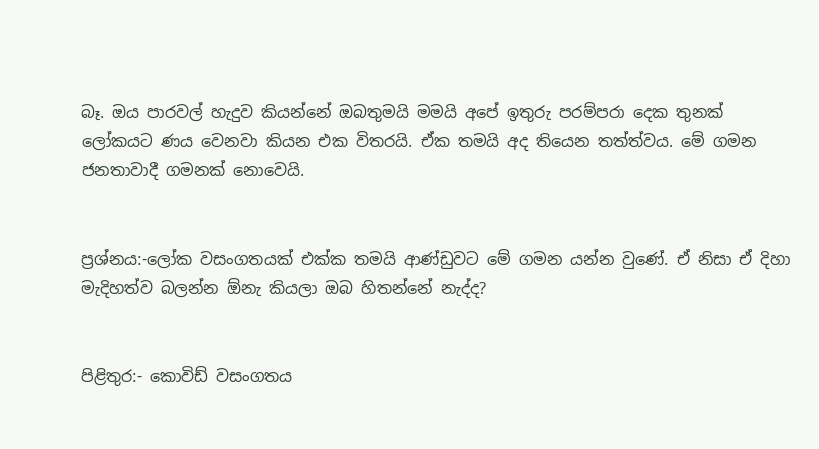බෑ. ඔය පාරවල් හැදුව කියන්නේ ඔබතුමයි මමයි අපේ ඉතුරු පරම්පරා දෙක තුනක් ලෝකයට ණය වෙනවා කියන එක විතරයි. ඒක තමයි අද තියෙන තත්ත්වය. මේ ගමන ජනතාවාදී ගමනක් නොවෙයි.


ප්‍රශ්නය:-ලෝක වසංගතයක් එක්ක තමයි ආණ්ඩුවට මේ ගමන යන්න වුණේ. ඒ නිසා ඒ දිහා මැදිහත්ව බලන්න ඕනැ කියලා ඔබ හිතන්නේ නැද්ද?


පිළිතුර:- කොවිඩ් වසංගතය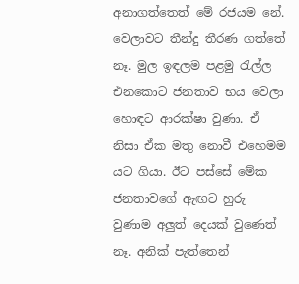අනාගත්තෙත් මේ රජයම නේ. වෙලාවට තීන්දු තීරණ ගත්තේ නෑ. මුල ඉඳලම පළමු රැල්ල එනකොට ජනතාව භය වෙලා හොඳට ආරක්ෂා වුණා. ඒ නිසා ඒක මතු නොවී එහෙමම යට ගියා. ඊට පස්සේ මේක ජනතාවගේ ඇඟට හුරු වුණාම අලුත් දෙයක් වුණෙත් නෑ. අනික් පැත්තෙන්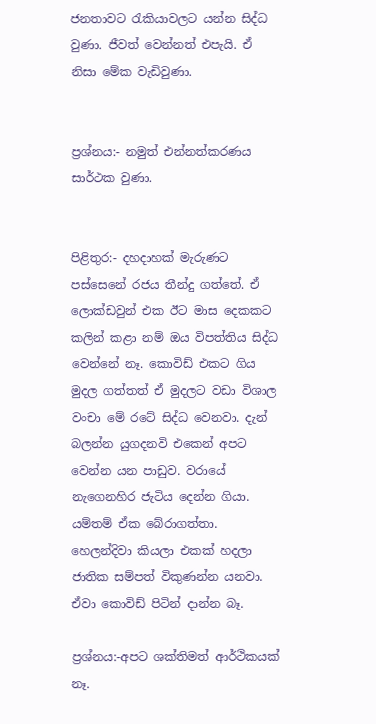ජනතාවට රැකියාවලට යන්න සිද්ධ වුණා. ජීවත් වෙන්නත් එපැයි. ඒ නිසා මේක වැඩිවුණා.


ප්‍රශ්නය:- නමුත් එන්නත්කරණය සාර්ථක වුණා.


පිළිතුර:- දහදාහක් මැරුණට පස්සෙනේ රජය තීන්දු ගත්තේ. ඒ ලොක්ඩවුන් එක ඊට මාස දෙකකට කලින් කළා නම් ඔය විපත්තිය සිද්ධ වෙන්නේ නෑ. කොවිඩ් එකට ගිය මුදල ගත්තත් ඒ මුදලට වඩා විශාල වංචා මේ රටේ සිද්ධ වෙනවා. දැන් බලන්න යුගදනවි එකෙන් අපට වෙන්න යන පාඩුව. වරායේ නැගෙනහිර ජැටිය දෙන්න ගියා. යම්තම් ඒක බේරාගත්තා. හෙලන්දිවා කියලා එකක් හදලා ජාතික සම්පත් විකුණන්න යනවා. ඒවා කොවිඩ් පිටින් දාන්න බෑ.

ප්‍රශ්නය:-අපට ශක්තිමත් ආර්ථිකයක් නෑ.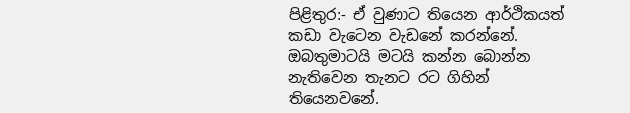පිළිතුර:- ඒ වුණාට තියෙන ආර්ථිකයත් කඩා වැටෙන වැඩනේ කරන්නේ. ඔබතුමාටයි මටයි කන්න බොන්න නැතිවෙන තැනට රට ගිහින් තියෙනවනේ.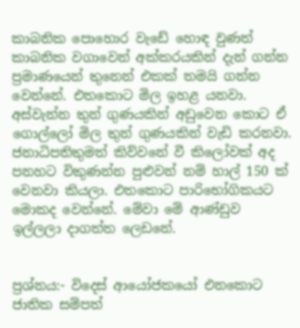කාබනික පොහොර වැඩේ හොඳ වුණත් කාබනික වගාවෙන් අක්කරයකින් දැන් ගන්න ප්‍රමාණයෙන් තුනෙන් එකක් තමයි ගන්න වෙන්නේ. එතකොට මිල ඉහළ යනවා. අස්වැන්න තුන් ගුණයකින් අඩුවෙන කොට ඒ ගොල්ලෝ මිල තුන් ගුණයකින් වැඩි කරනවා. ජනාධිපතිතුමත් කිව්වනේ වී කිලෝවක් අද පනහට විකුණන්න පුළුවන් නම් හාල් 150 ක් වෙනවා කියලා. එතකොට පාරිභෝගිකයට මොකද වෙන්නේ. මේවා මේ ආණ්ඩුව ඉල්ලලා දාගත්ත ලෙඩනේ.


ප්‍රශ්නය:- විදෙස් ආයෝජකයෝ එනකොට ජාතික සම්පත්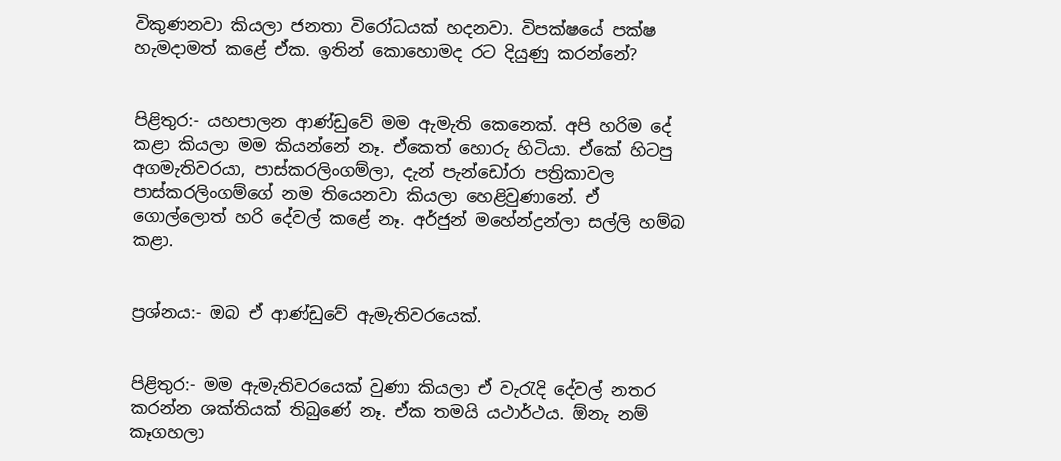විකුණනවා කියලා ජනතා විරෝධයක් හදනවා. විපක්ෂයේ පක්ෂ හැමද‌ාමත් කළේ ඒක. ඉතින් කොහොමද රට දියුණු කරන්නේ?


පිළිතුර:- යහපාලන ආණ්ඩුවේ මම ඇමැති කෙනෙක්. අපි හරිම දේ කළා කියලා මම කියන්නේ නෑ. ඒකෙත් හොරු හිටියා. ඒකේ හිටපු අගමැතිවරයා, පාස්කරලිංගම්ලා, දැන් පැන්ඩෝරා පත්‍රිකාවල පාස්කරලිංගම්ගේ නම තියෙනවා කියලා හෙළිවුණානේ. ඒ ගොල්ලොත් හරි දේවල් කළේ නෑ. අර්ජුන් මහේන්ද්‍රන්ලා සල්ලි හම්බ කළා.


ප්‍රශ්නය:- ඔබ ඒ ආණ්ඩුවේ ඇමැතිවරයෙක්.


පිළිතුර:- මම ඇමැතිවරයෙක් වුණා කියලා ඒ වැරැදි දේවල් නතර කරන්න ශක්තියක් තිබුණේ නෑ. ඒක තමයි යථාර්ථය. ඕනැ නම් කෑගහලා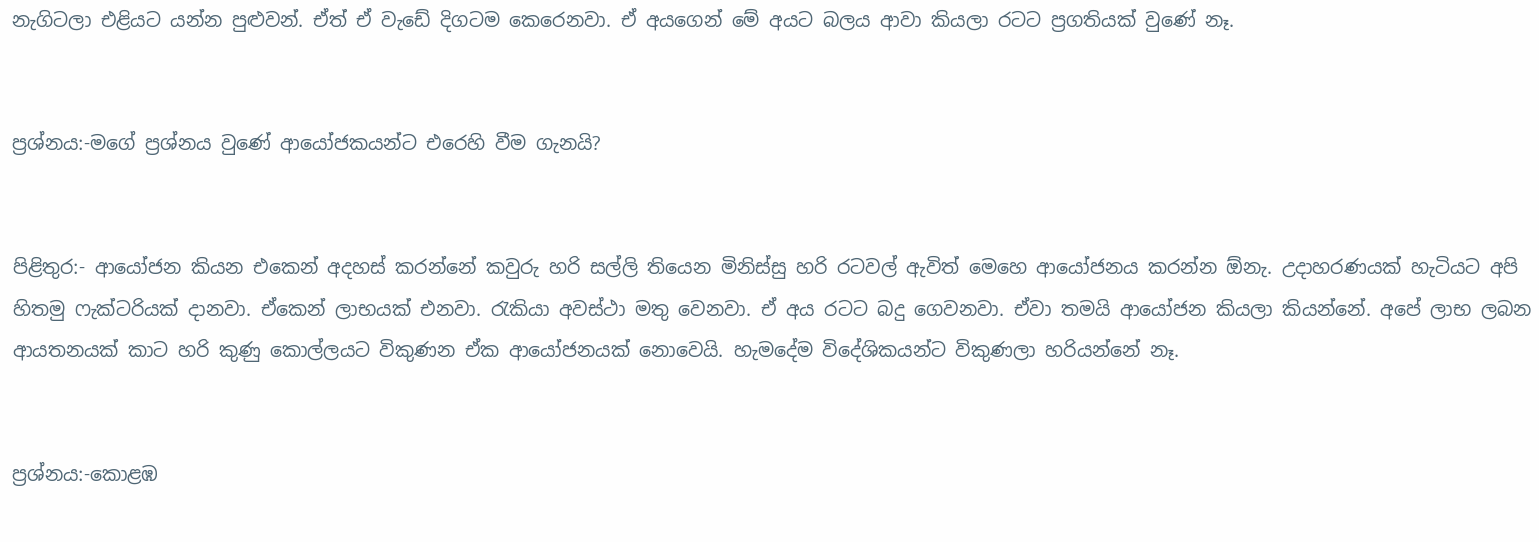නැගිටලා එළියට යන්න පුළුවන්. ඒත් ඒ වැඩේ දිගටම කෙරෙනවා. ඒ අයගෙන් මේ අයට බලය ආවා කියලා රටට ප්‍රගතියක් වුණේ නෑ.


ප්‍රශ්නය:-මගේ ප්‍රශ්නය වුණේ ආයෝජකයන්ට එරෙහි වීම ගැනයි?


පිළිතුර:- ආයෝජන කියන එකෙන් අදහස් කරන්නේ කවුරු හරි සල්ලි තියෙන මිනිස්සු හරි රටවල් ඇවිත් මෙහෙ ආයෝජනය කරන්න ඕනැ. උදාහරණයක් හැටියට අපි හිතමු ෆැක්ටරියක් දානවා. ඒකෙන් ලාභයක් එනවා. රැකියා අවස්ථා මතු වෙනවා. ඒ අය රටට බදු ගෙවනවා. ඒවා තමයි ආයෝජන කියලා කියන්නේ. අපේ ලාභ ලබන ආයතනයක් කාට හරි කුණු කොල්ලයට විකුණන ඒක ආයෝජනයක් නොවෙයි. හැමදේම විදේශිකයන්ට විකුණලා හරියන්නේ නෑ.


ප්‍රශ්නය:-කොළඹ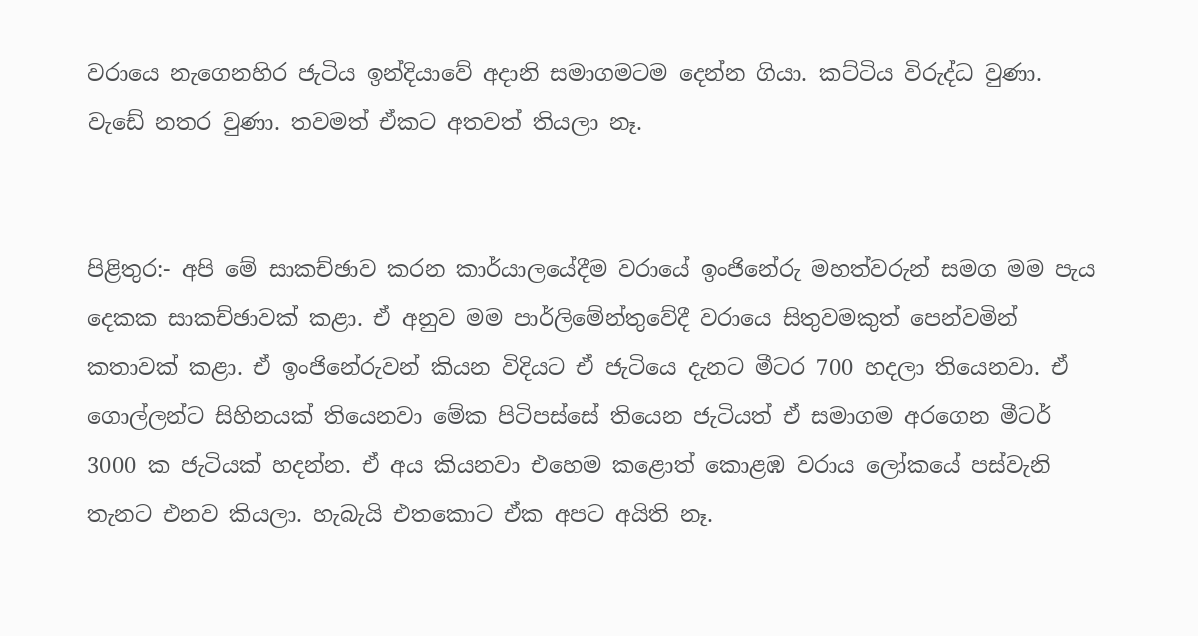වරායෙ නැගෙනහිර ජැටිය ඉන්දියාවේ අද‌ානි සමාගමටම දෙන්න ගියා. කට්ටිය විරුද්ධ වුණා. වැඩේ නතර වුණා. තවමත් ඒකට අතවත් තියලා නෑ.


පිළිතුර:- අපි මේ සාකච්ඡාව කරන කාර්යාලයේදීම වරායේ ඉංජිනේරු මහත්වරුන් සමග මම පැය දෙකක සාකච්ඡාවක් කළා. ඒ අනුව මම පාර්ලිමේන්තුවේදී වරායෙ සිතුවමකුත් පෙන්වමින් කතාවක් කළා. ඒ ඉංජිනේරුවන් කියන විදියට ඒ ජැටියෙ දැනට මීටර 700 හදලා තියෙනවා. ඒ ගොල්ලන්ට සිහිනයක් තියෙනවා මේක පිටිපස්සේ තියෙන ජැටියත් ඒ සමාගම අරගෙන මීටර් 3000 ක ජැටියක් හදන්න. ඒ අය කියනවා එහෙම කළොත් කොළඹ වරාය ලෝකයේ පස්වැනි තැනට එනව කියලා. හැබැයි එතකොට ඒක අපට අයිති නෑ.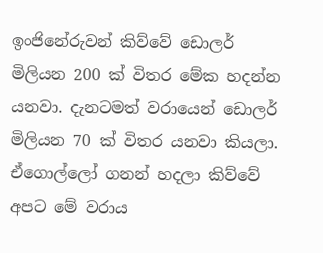ඉංජිනේරුවන් කිව්වේ ඩොලර් මිලියන 200 ක් විතර මේක හදන්න යනවා. දැනටමත් වරායෙන් ඩොලර් මිලියන 70 ක් විතර යනවා කියලා. ඒගොල්ලෝ ගනන් හදලා කිව්වේ අපට මේ වරාය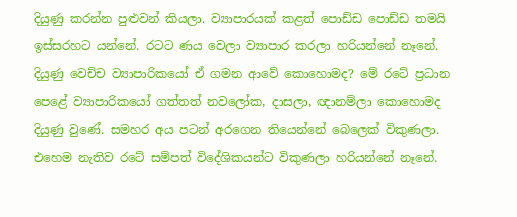දියුණු කරන්න පුළුවන් කියලා. ව්‍යාපාරයක් කළත් පොඩ්ඩ පොඩ්ඩ තමයි ඉස්සරහට යන්නේ. රටට ණය වෙලා ව්‍යාපාර කරලා හරියන්නේ නෑනේ. දියුණු වෙච්ච ව්‍යාපාරිකයෝ ඒ ගමන ආවේ කොහොමද? මේ රටේ ප්‍රධාන පෙළේ ව්‍යාපාරිකයෝ ගත්තත් නවලෝක, ද‌ාසලා, ඥ‌ානම්ලා කොහොමද දියුණු වුණේ. සමහර අය පටන් අරගෙන තියෙන්නේ බෙලෙක් විකුණලා. එහෙම නැතිව රටේ සම්පත් විදේශිකයන්ට විකුණලා හරියන්නේ නෑනේ.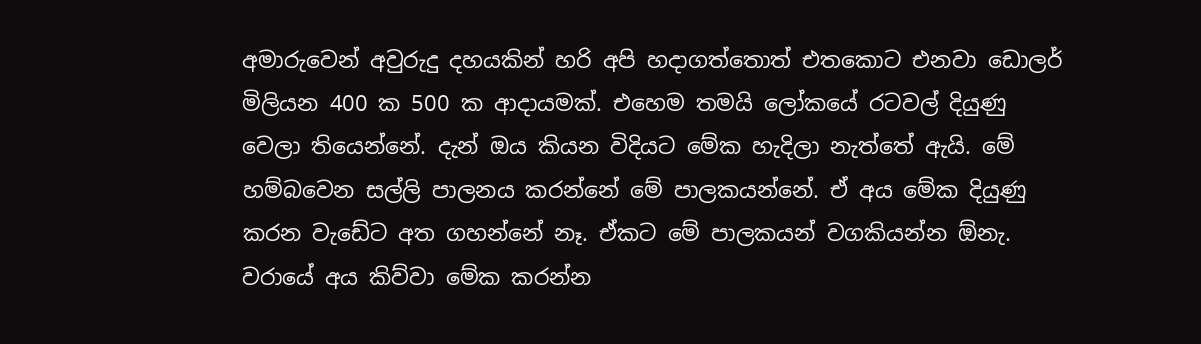අමාරුවෙන් අවුරුදු දහයකින් හරි අපි හද‌ාගත්තොත් එතකොට එනවා ඩොලර් මිලියන 400 ක 500 ක ආද‌ායමක්. එහෙම තමයි ලෝකයේ රටවල් දියුණු වෙලා තියෙන්නේ. දැන් ඔය කියන විදියට මේක හැදිලා නැත්තේ ඇයි. මේ හම්බවෙන සල්ලි පාලනය කරන්නේ මේ පාලකයන්නේ. ඒ අය මේක දියුණු කරන වැඩේට අත ගහන්නේ නෑ. ඒකට මේ පාලකයන් වගකියන්න ඕනැ. වරායේ අය කිව්වා මේක කරන්න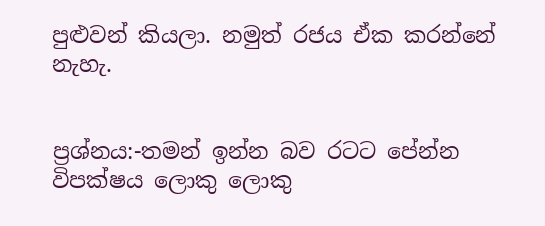පුළුවන් කියලා. නමුත් රජය ඒක කරන්නේ නැහැ.


ප්‍රශ්නය:-තමන් ඉන්න බව රටට පේන්න විපක්ෂය ලොකු ලොකු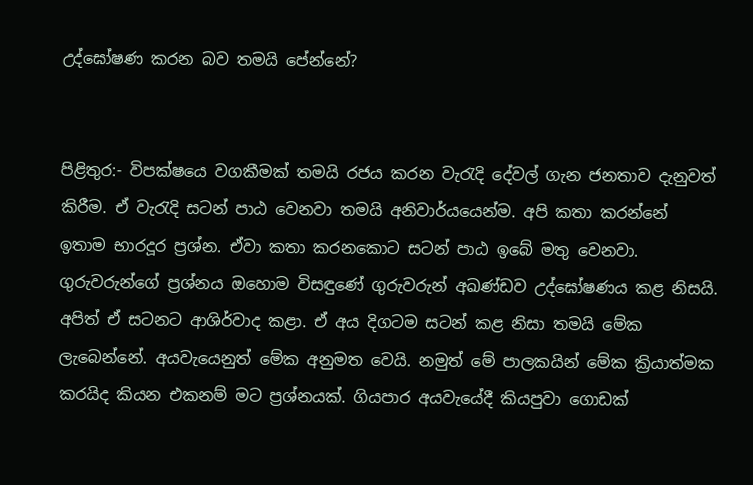උද්ඝෝෂණ කරන බව තමයි පේන්නේ?


පිළිතුර:- විපක්ෂයෙ වගකීමක් තමයි රජය කරන වැරැදි දේවල් ගැන ජනතාව දැනුවත් කිරීම. ඒ වැරැදි සටන් පාඨ වෙනවා තමයි අනිවාර්යයෙන්ම. අපි කතා කරන්නේ ඉතාම භාරදූර ප්‍රශ්න. ඒවා කතා කරනකොට සටන් පාඨ ඉබේ මතු වෙනවා. ගුරුවරුන්ගේ ප්‍රශ්නය ඔහොම විසඳුණේ ගුරුවරුන් අඛණ්ඩව උද්ඝෝෂණය කළ නිසයි. අපිත් ඒ සටනට ආශිර්වාද කළා. ඒ අය දිගටම සටන් කළ නිසා තමයි මේක ලැබෙන්නේ. අයවැයෙනුත් මේක අනුමත වෙයි. නමුත් මේ පාලකයින් මේක ක්‍රියාත්මක කරයිද කියන එකනම් මට ප්‍රශ්නයක්. ගියපාර අයවැයේදී කියපුවා ගොඩක්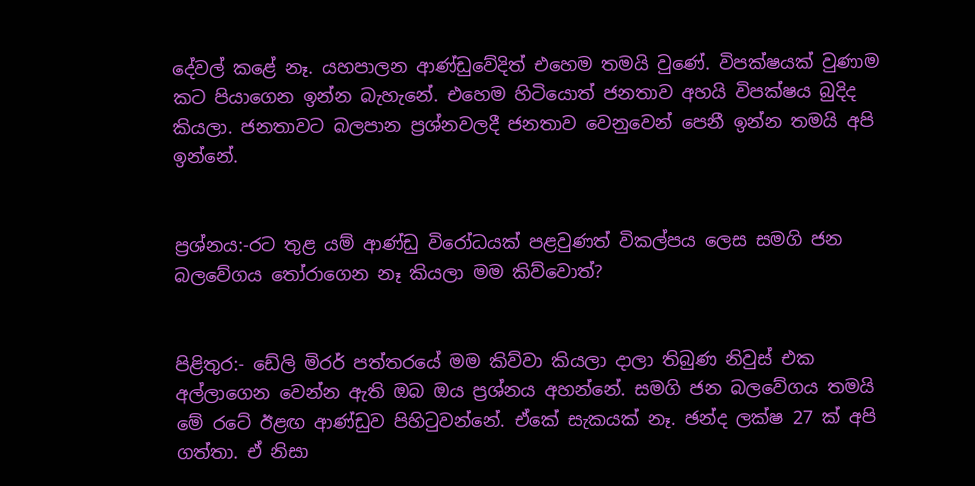දේවල් කළේ නෑ. යහපාලන ආණ්ඩුවේදිත් එහෙම තමයි වුණේ. විපක්ෂයක් වුණාම කට පියාගෙන ඉන්න බැහැනේ. එහෙම හිටියොත් ජනතාව අහයි විපක්ෂය බුදිද කියලා. ජනතාවට බලපාන ප්‍රශ්නවලදී ජනතාව වෙනුවෙන් පෙනී ඉන්න තමයි අපි ඉන්නේ.


ප්‍රශ්නය:-රට තුළ යම් ආණ්ඩු විරෝධයක් පළවුණත් විකල්පය ලෙස සමගි ජන බලවේගය තෝරාගෙන නෑ කියලා මම කිව්වොත්?


පිළිතුර:- ඩේලි මිරර් පත්තරයේ මම කිව්වා කියලා ද‌ාලා තිබුණ නිවුස් එක අල්ලාගෙන වෙන්න ඇති ඔබ ඔය ප්‍රශ්නය අහන්නේ. සමගි ජන බලවේගය තමයි මේ රටේ ඊළඟ ආණ්ඩුව පිහිටුවන්නේ. ඒකේ සැකයක් නෑ. ඡන්ද ලක්ෂ 27 ක් අපි ගත්තා. ඒ නිසා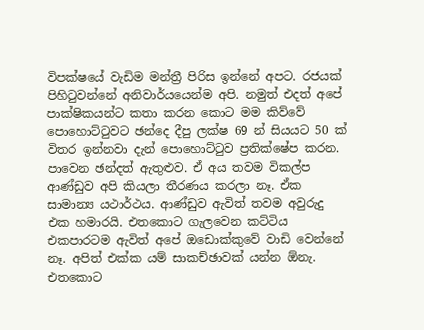විපක්ෂයේ වැඩිම මන්ත්‍රී පිරිස ඉන්නේ අපට. රජයක් පිහිටුවන්නේ අනිවාර්යයෙන්ම අපි. නමුත් එදත් අපේ පාක්ෂිකයන්ට කතා කරන කොට මම කිව්වේ පොහොට්ටුවට ඡන්දෙ දීපු ලක්ෂ 69 න් සියයට 50 ක් විතර ඉන්නවා දැන් පොහොට්ටුව ප්‍රතික්ෂේප කරන. පාවෙන ඡන්දත් ඇතුළුව. ඒ අය තවම විකල්ප ආණ්ඩුව අපි කියලා තීරණය කරලා නෑ. ඒක සාමාන්‍ය යථාර්ථය. ආණ්ඩුව ඇවිත් තවම අවුරුදු එක හමාරයි. එතකොට ගැලවෙන කට්ටිය එකපාරටම ඇවිත් අපේ ඔඩොක්කුවේ වාඩි වෙන්නේ නෑ. අපිත් එක්ක යම් සාකච්ඡාවක් යන්න ඕනැ. එතකොට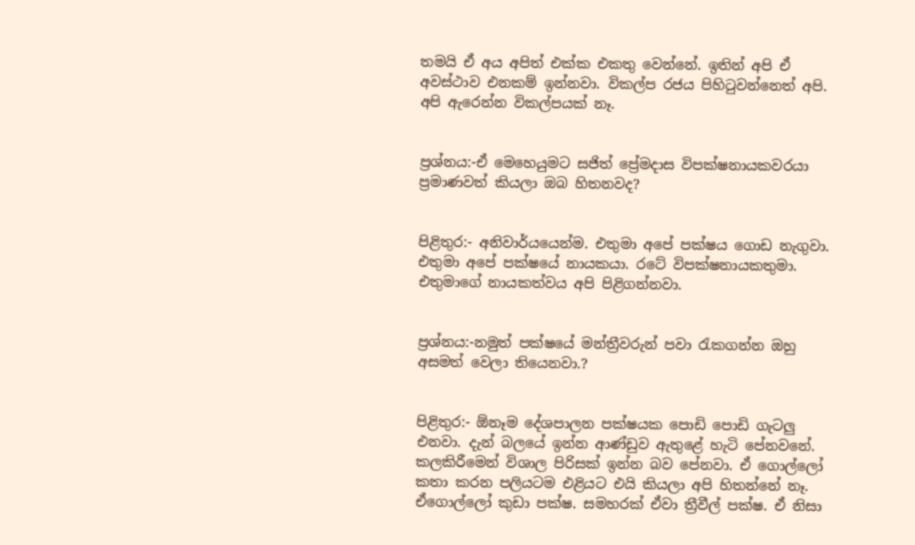තමයි ඒ අය අපිත් එක්ක එකතු වෙන්නේ. ඉතින් අපි ඒ අවස්ථාව එනකම් ඉන්නවා. විකල්ප රජය පිහිටුවන්නෙත් අපි. අපි ඇරෙන්න විකල්පයක් නෑ.


ප්‍රශ්නය:-ඒ මෙහෙයුමට සජිත් ප්‍රේමද‌ාස විපක්ෂනායකවරයා ප්‍රමාණවත් කියලා ඔබ හිතනවද?


පිළිතුර:- අනිවාර්යයෙන්ම. එතුමා අපේ පක්ෂය ගොඩ නැගුවා. එතුමා අපේ පක්ෂයේ නායකයා. රටේ විපක්ෂනායකතුමා. එතුමාගේ නායකත්වය අපි පිළිගන්නවා.


ප්‍රශ්නය:-නමුත් පක්ෂයේ මන්ත්‍රීවරුන් පවා රැකගන්න ඔහු අසමත් වෙලා තියෙනවා.?


පිළිතුර:- ඕනෑම දේශපාලන පක්ෂයක පොඩි පොඩි ගැටලු එනවා. දැන් බලයේ ඉන්න ආණ්ඩුව ඇතුළේ හැටි පේනවනේ. කලකිරීමෙන් විශාල පිරිසක් ඉන්න බව පේනවා. ඒ ගොල්ලෝ කතා කරන පලියටම එළියට එයි කියලා අපි හිතන්නේ නෑ. ඒගොල්ලෝ කුඩා පක්ෂ. සමහරක් ඒවා ත්‍රීවීල් පක්ෂ. ඒ නිසා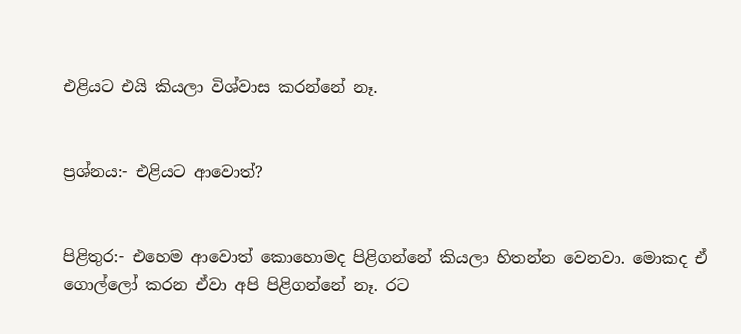එළියට එයි කියලා විශ්වාස කරන්නේ නෑ.


ප්‍රශ්නය:- එළියට ආවොත්?


පිළිතුර:- එහෙම ආවොත් කොහොමද පිළිගන්නේ කියලා හිතන්න වෙනවා. මොකද ඒ ගොල්ලෝ කරන ඒවා අපි පිළිගන්නේ නෑ. රට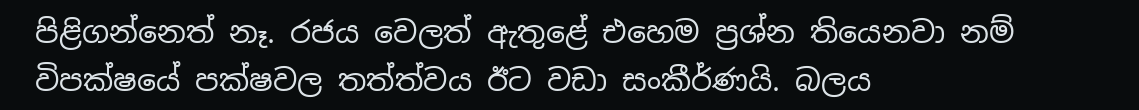පිළිගන්නෙත් නෑ. රජය වෙලත් ඇතුළේ එහෙම ප්‍රශ්න තියෙනවා නම් විපක්ෂයේ පක්ෂවල තත්ත්වය ඊට වඩා සංකීර්ණයි. බලය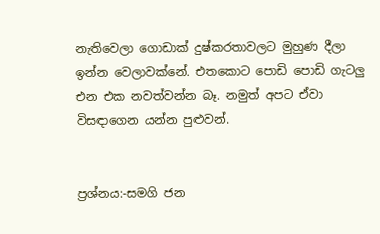නැතිවෙලා ගොඩාක් දුෂ්කරතාවලට මුහුණ දීලා ඉන්න වෙලාවක්නේ. එතකොට පොඩි පොඩි ගැටලු එන එක නවත්වන්න බෑ. නමුත් අපට ඒවා විසඳ‌ාගෙන යන්න පුළුවන්.


ප්‍රශ්නය:-සමගි ජන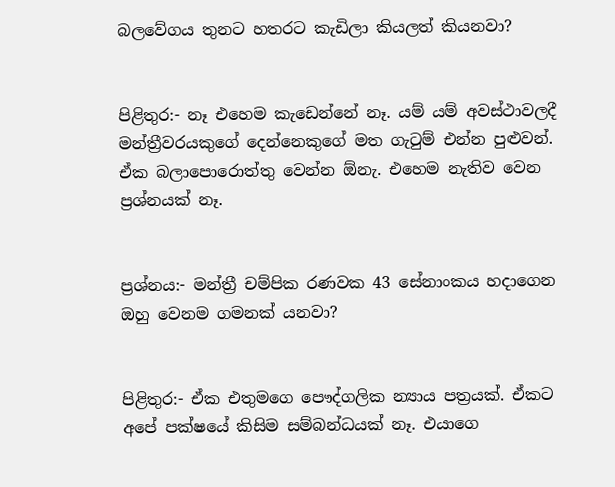බලවේගය තුනට හතරට කැඩිලා කියලත් කියනවා?


පිළිතුර:- නෑ එහෙම කැඩෙන්නේ නෑ. යම් යම් අවස්ථාවලදී මන්ත්‍රීවරයකුගේ දෙන්නෙකුගේ මත ගැටුම් එන්න පුළුවන්. ඒක බලාපොරොත්තු වෙන්න ඕනැ. එහෙම නැතිව වෙන ප්‍රශ්නයක් නෑ.


ප්‍රශ්නය:- මන්ත්‍රී චම්පික රණවක 43 සේනාංකය හද‌ාගෙන ඔහු වෙනම ගමනක් යනවා?


පිළිතුර:- ඒක එතුමගෙ පෞද්ගලික න්‍යාය පත්‍රයක්. ඒකට අපේ පක්ෂයේ කිසිම සම්බන්ධයක් නෑ. එයාගෙ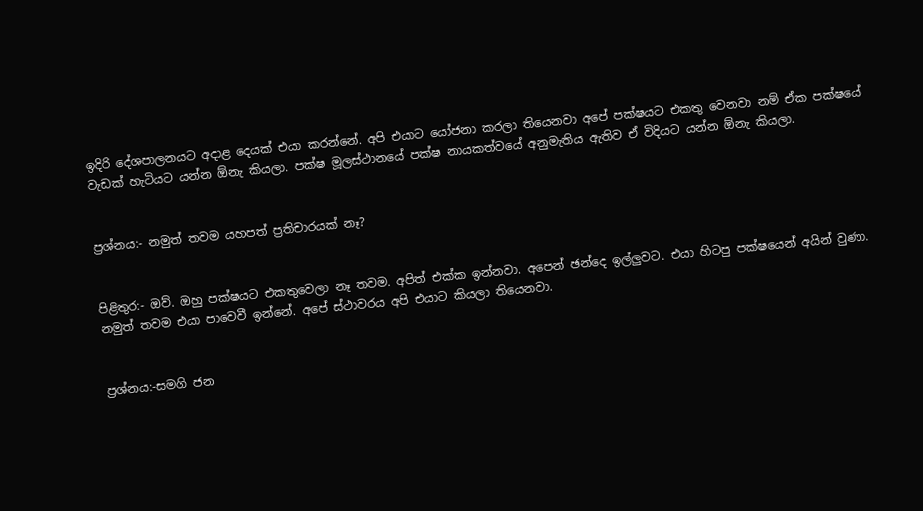ඉදිරි දේශපාලනයට අද‌ාළ දෙයක් එයා කරන්නේ. අපි එයාට යෝජනා කරලා තියෙනවා අපේ පක්ෂයට එකතු වෙනවා නම් ඒක පක්ෂයේ වැඩක් හැටියට යන්න ඕනැ කියලා. පක්ෂ මූලස්ථානයේ පක්ෂ නායකත්වයේ අනුමැතිය ඇතිව ඒ විදියට යන්න ඕනැ කියලා.


ප්‍රශ්නය:- නමුත් තවම යහපත් ප්‍රතිචාරයක් නෑ?


පිළිතුර:- ඔව්. ඔහු පක්ෂයට එකතුවෙලා නෑ තවම. අපිත් එක්ක ඉන්නවා. අපෙන් ඡන්දෙ ඉල්ලුවට. එයා හිටපු පක්ෂයෙන් අයින් වුණා. නමුත් තවම එයා පාවෙවී ඉන්නේ. අපේ ස්ථාවරය අපි එයාට කියලා තියෙනවා.


ප්‍රශ්නය:-සමගි ජන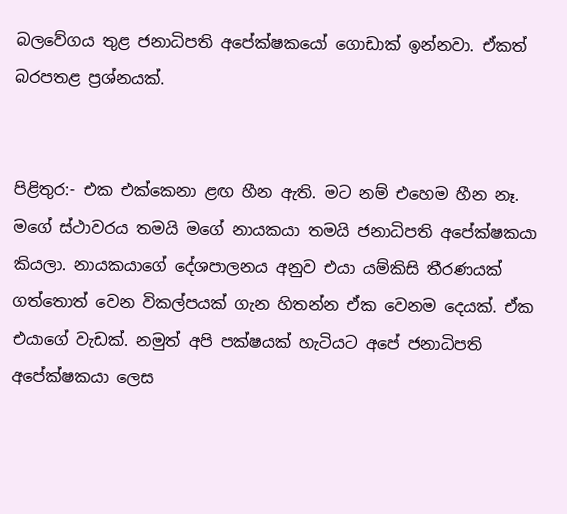බලවේගය තුළ ජනාධිපති අපේක්ෂකයෝ ගොඩාක් ඉන්නවා. ඒකත් බරපතළ ප්‍රශ්නයක්.


පිළිතුර:- එක එක්කෙනා ළඟ හීන ඇති. මට නම් එහෙම හීන නෑ. මගේ ස්ථාවරය තමයි මගේ නායකයා තමයි ජනාධිපති අපේක්ෂකයා කියලා. නායකයාගේ දේශපාලනය අනුව එයා යම්කිසි තීරණයක් ගත්තොත් වෙන විකල්පයක් ගැන හිතන්න ඒක වෙනම දෙයක්. ඒක එයාගේ වැඩක්. නමුත් අපි පක්ෂයක් හැටියට අපේ ජනාධිපති අපේක්ෂකයා ලෙස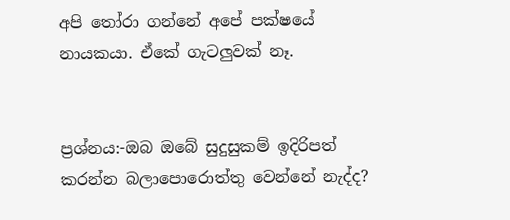අපි තෝරා ගන්නේ අපේ පක්ෂයේ නායකයා. ඒකේ ගැටලුවක් නෑ.


ප්‍රශ්නය:-ඔබ ඔබේ සුදුසුකම් ඉදිරිපත් කරන්න බලාපොරොත්තු වෙන්නේ නැද්ද?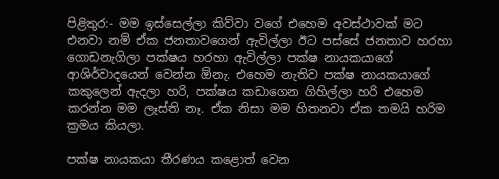පිළිතුර:- මම ඉස්සෙල්ලා කිව්වා වගේ එහෙම අවස්ථාවක් මට එනවා නම් ඒක ජනතාවගෙන් ඇවිල්ලා ඊට පස්සේ ජනතාව හරහා ගොඩනැගිලා පක්ෂය හරහා ඇවිල්ලා පක්ෂ නායකයාගේ ආශිර්වාදයෙන් වෙන්න ඕනැ. එහෙම නැතිව පක්ෂ නායකයාගේ කකුලෙන් ඇදලා හරි, පක්ෂය කඩාගෙන ගිහිල්ලා හරි එහෙම කරන්න මම ලෑස්ති නෑ. ඒක නිසා මම හිතනවා ඒක තමයි හරිම ක්‍රමය කියලා.

පක්ෂ නායකයා තීරණය කළොත් වෙන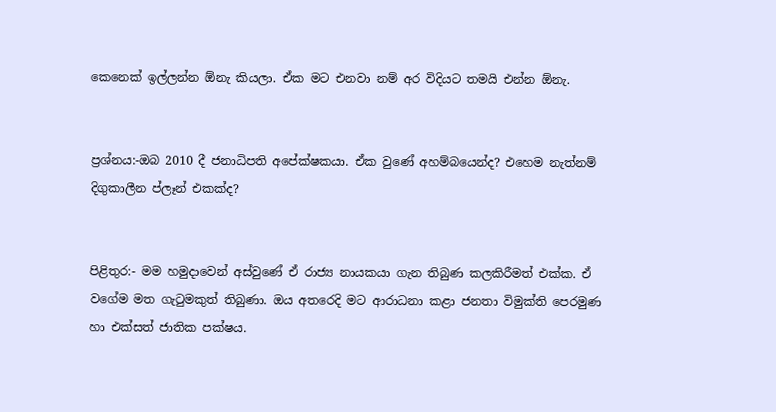කෙනෙක් ඉල්ලන්න ඕනැ කියලා. ඒක මට එනවා නම් අර විදියට තමයි එන්න ඕනැ.


ප්‍රශ්නය:-ඔබ 2010 දී ජනාධිපති අපේක්ෂකයා. ඒක වුණේ අහම්බයෙන්ද? එහෙම නැත්නම් දිගුකාලීන ප්ලෑන් එකක්ද?


පිළිතුර:- මම හමුද‌ාවෙන් අස්වුණේ ඒ රාජ්‍ය නායකයා ගැන තිබුණ කලකිරීමත් එක්ක. ඒ වගේම මත ගැටුමකුත් තිබුණා. ඔය අතරෙදි මට ආරාධනා කළා ජනතා විමුක්ති පෙරමුණ හා එක්සත් ජාතික පක්ෂය.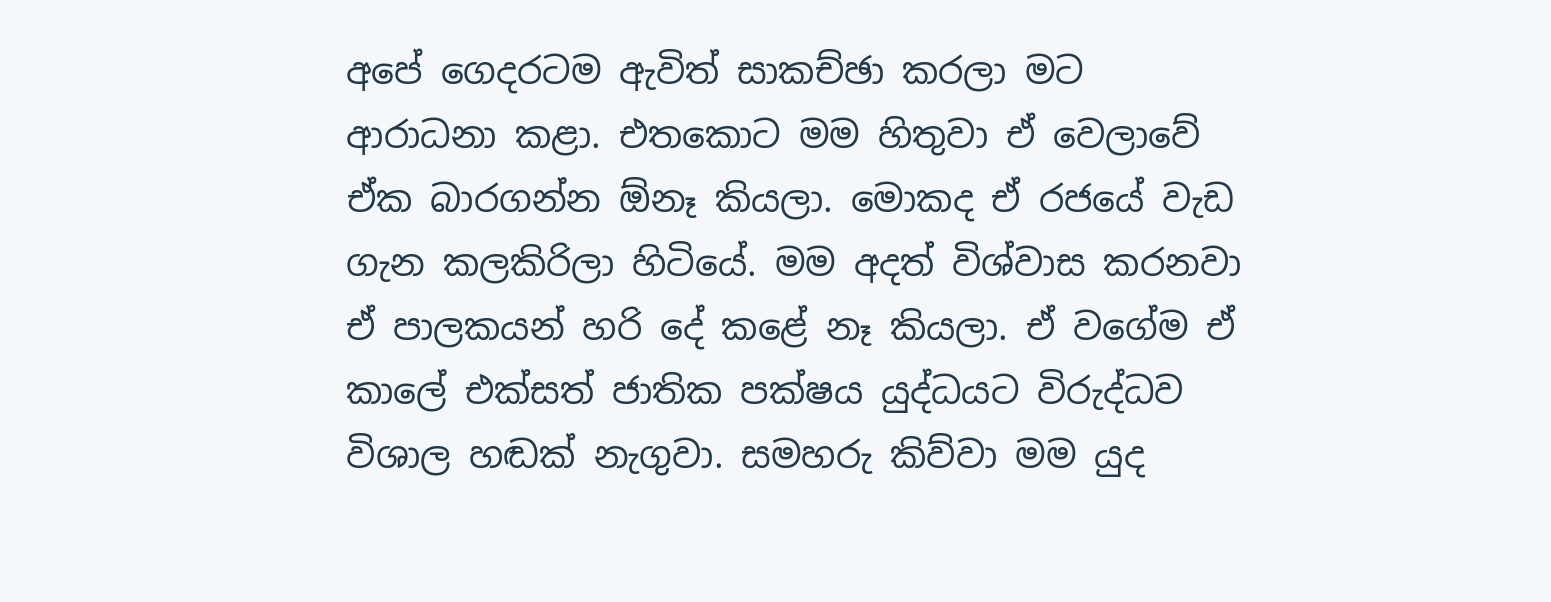අපේ ගෙදරටම ඇවිත් සාකච්ඡා කරලා මට ආරාධනා කළා. එතකොට මම හිතුවා ඒ වෙලාවේ ඒක බාරගන්න ඕනෑ කියලා. මොකද ඒ රජයේ වැඩ ගැන කලකිරිලා හිටියේ. මම අදත් විශ්වාස කරනවා ඒ පාලකයන් හරි දේ කළේ නෑ කියලා. ඒ වගේම ඒ කාලේ එක්සත් ජාතික පක්ෂය යුද්ධයට විරුද්ධව විශාල හඬක් නැගුවා. සමහරු කිව්වා මම යුද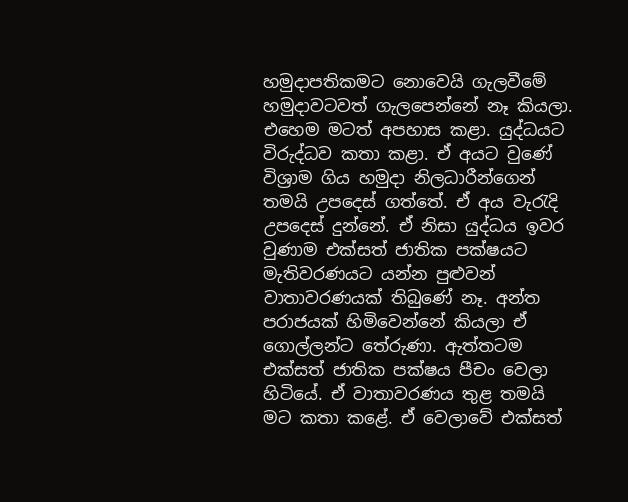හමුද‌ාපතිකමට නොවෙයි ගැලවීමේ හමුද‌ාවටවත් ගැලපෙන්නේ නෑ කියලා. එහෙම මටත් අපහාස කළා. යුද්ධයට විරුද්ධව කතා කළා. ඒ අයට වුණේ විශ්‍රාම ගිය හමුද‌ා නිලධාරීන්ගෙන් තමයි උපදෙස් ගත්තේ. ඒ අය වැරැදි උපදෙස් දුන්නේ. ඒ නිසා යුද්ධය ඉවර වුණාම එක්සත් ජාතික පක්ෂයට මැතිවරණයට යන්න පුළුවන් වාතාවරණයක් තිබුණේ නෑ. අන්ත පරාජයක් හිමිවෙන්නේ කියලා ඒ ගොල්ලන්ට තේරුණා. ඇත්තටම එක්සත් ජාතික පක්ෂය පීචං වෙලා හිටියේ. ඒ වාතාවරණය තුළ තමයි මට කතා කළේ. ඒ වෙලාවේ එක්සත්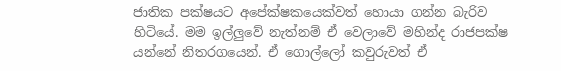ජාතික පක්ෂයට අපේක්ෂකයෙක්වත් හොයා ගන්න බැරිව හිටියේ. මම ඉල්ලුවේ නැත්නම් ඒ වෙලාවේ මහින්ද රාජපක්ෂ යන්නේ නිතරගයෙන්. ඒ ගොල්ලෝ කවුරුවත් ඒ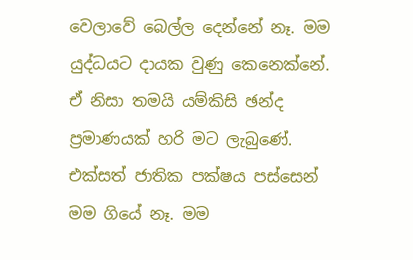වෙලාවේ බෙල්ල දෙන්නේ නෑ. මම යුද්ධයට ද‌ායක වුණු කෙනෙක්නේ. ඒ නිසා තමයි යම්කිසි ඡන්ද ප්‍රමාණයක් හරි මට ලැබුණේ. එක්සත් ජාතික පක්ෂය පස්සෙන් මම ගියේ නෑ. මම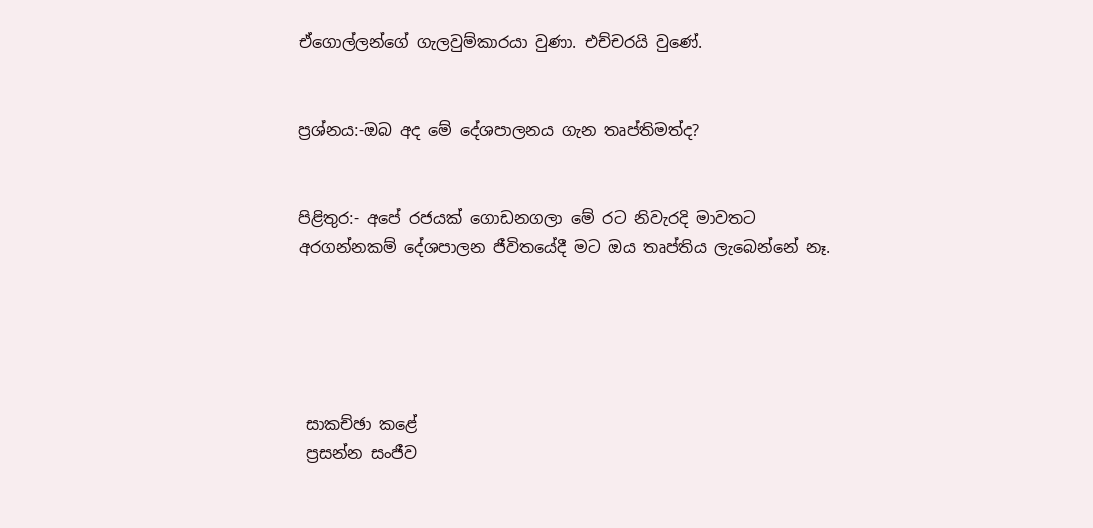ඒගොල්ලන්ගේ ගැලවුම්කාරයා වුණා. එච්චරයි වුණේ.


ප්‍රශ්නය:-ඔබ අද මේ දේශපාලනය ගැන තෘප්තිමත්ද?


පිළිතුර:- අපේ රජයක් ගොඩනගලා මේ රට නිවැරදි මාවතට අරගන්නකම් දේශපාලන ජීවිතයේදී මට ඔය තෘප්තිය ලැබෙන්නේ නෑ.





 සාකච්ඡා කළේ
 ප්‍රසන්න සංජීව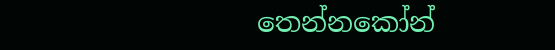තෙන්නකෝන්